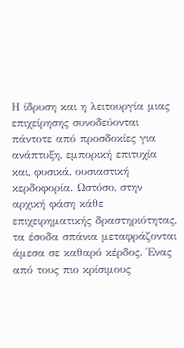Η ίδρυση και η λειτουργία μιας επιχείρησης συνοδεύονται πάντοτε από προσδοκίες για ανάπτυξη, εμπορική επιτυχία και, φυσικά, ουσιαστική κερδοφορία. Ωστόσο, στην αρχική φάση κάθε επιχειρηματικής δραστηριότητας, τα έσοδα σπάνια μεταφράζονται άμεσα σε καθαρό κέρδος. Ένας από τους πιο κρίσιμους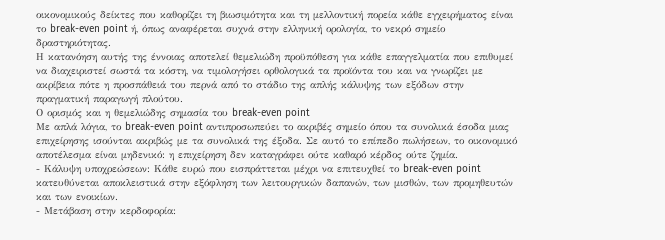οικονομικούς δείκτες που καθορίζει τη βιωσιμότητα και τη μελλοντική πορεία κάθε εγχειρήματος είναι το break-even point ή, όπως αναφέρεται συχνά στην ελληνική ορολογία, το νεκρό σημείο δραστηριότητας.
Η κατανόηση αυτής της έννοιας αποτελεί θεμελιώδη προϋπόθεση για κάθε επαγγελματία που επιθυμεί να διαχειριστεί σωστά τα κόστη, να τιμολογήσει ορθολογικά τα προϊόντα του και να γνωρίζει με ακρίβεια πότε η προσπάθειά του περνά από το στάδιο της απλής κάλυψης των εξόδων στην πραγματική παραγωγή πλούτου.
Ο ορισμός και η θεμελιώδης σημασία του break-even point
Με απλά λόγια, το break-even point αντιπροσωπεύει το ακριβές σημείο όπου τα συνολικά έσοδα μιας επιχείρησης ισούνται ακριβώς με τα συνολικά της έξοδα. Σε αυτό το επίπεδο πωλήσεων, το οικονομικό αποτέλεσμα είναι μηδενικό: η επιχείρηση δεν καταγράφει ούτε καθαρό κέρδος ούτε ζημία.
- Κάλυψη υποχρεώσεων: Κάθε ευρώ που εισπράττεται μέχρι να επιτευχθεί το break-even point κατευθύνεται αποκλειστικά στην εξόφληση των λειτουργικών δαπανών, των μισθών, των προμηθευτών και των ενοικίων.
- Μετάβαση στην κερδοφορία: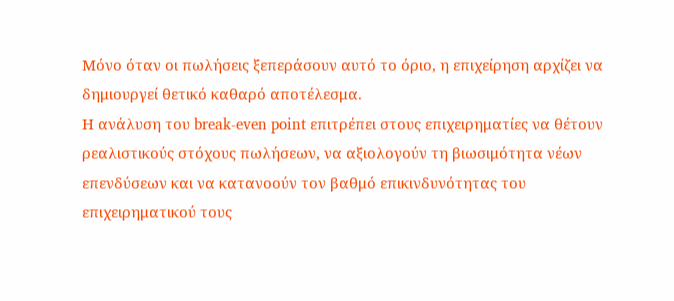Μόνο όταν οι πωλήσεις ξεπεράσουν αυτό το όριο, η επιχείρηση αρχίζει να δημιουργεί θετικό καθαρό αποτέλεσμα.
Η ανάλυση του break-even point επιτρέπει στους επιχειρηματίες να θέτουν ρεαλιστικούς στόχους πωλήσεων, να αξιολογούν τη βιωσιμότητα νέων επενδύσεων και να κατανοούν τον βαθμό επικινδυνότητας του επιχειρηματικού τους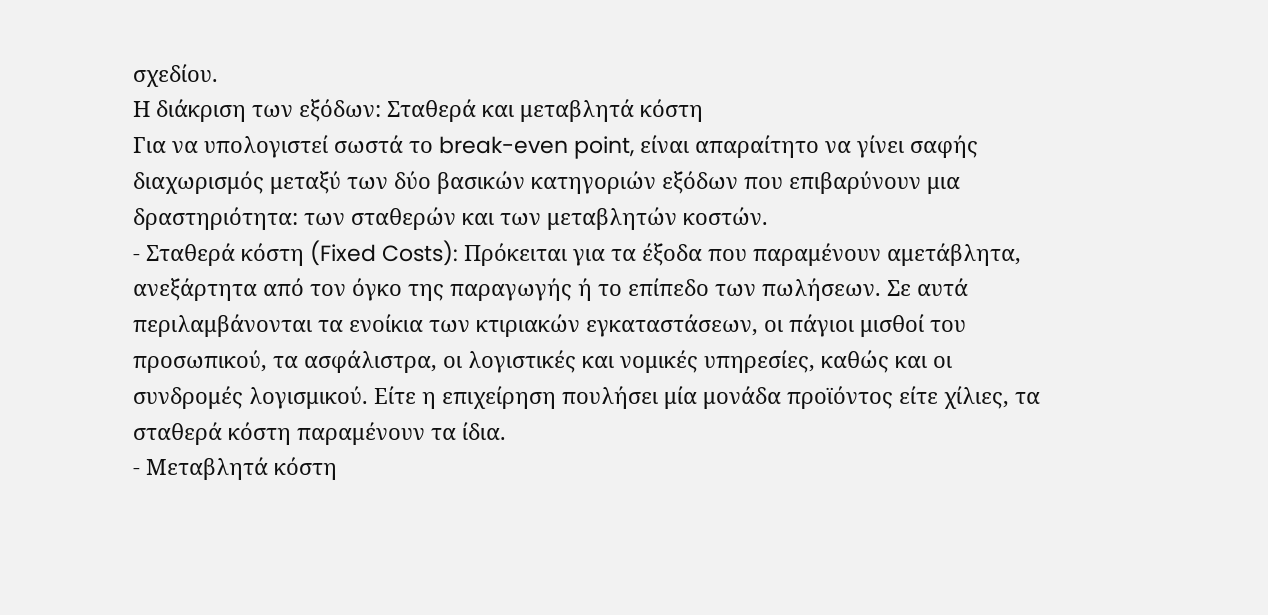σχεδίου.
Η διάκριση των εξόδων: Σταθερά και μεταβλητά κόστη
Για να υπολογιστεί σωστά το break-even point, είναι απαραίτητο να γίνει σαφής διαχωρισμός μεταξύ των δύο βασικών κατηγοριών εξόδων που επιβαρύνουν μια δραστηριότητα: των σταθερών και των μεταβλητών κοστών.
- Σταθερά κόστη (Fixed Costs): Πρόκειται για τα έξοδα που παραμένουν αμετάβλητα, ανεξάρτητα από τον όγκο της παραγωγής ή το επίπεδο των πωλήσεων. Σε αυτά περιλαμβάνονται τα ενοίκια των κτιριακών εγκαταστάσεων, οι πάγιοι μισθοί του προσωπικού, τα ασφάλιστρα, οι λογιστικές και νομικές υπηρεσίες, καθώς και οι συνδρομές λογισμικού. Είτε η επιχείρηση πουλήσει μία μονάδα προϊόντος είτε χίλιες, τα σταθερά κόστη παραμένουν τα ίδια.
- Μεταβλητά κόστη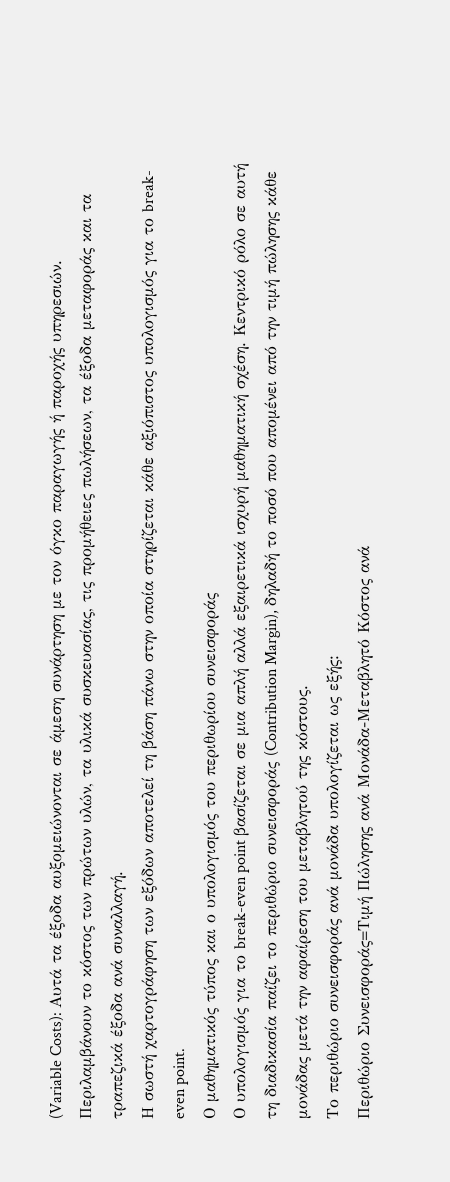(Variable Costs): Αυτά τα έξοδα αυξομειώνονται σε άμεση συνάρτηση με τον όγκο παραγωγής ή παροχής υπηρεσιών. Περιλαμβάνουν το κόστος των πρώτων υλών, τα υλικά συσκευασίας, τις προμήθειες πωλήσεων, τα έξοδα μεταφοράς και τα τραπεζικά έξοδα ανά συναλλαγή.
Η σωστή χαρτογράφηση των εξόδων αποτελεί τη βάση πάνω στην οποία στηρίζεται κάθε αξιόπιστος υπολογισμός για το break-even point.
Ο μαθηματικός τύπος και ο υπολογισμός του περιθωρίου συνεισφοράς
Ο υπολογισμός για το break-even point βασίζεται σε μια απλή αλλά εξαιρετικά ισχυρή μαθηματική σχέση. Κεντρικό ρόλο σε αυτή τη διαδικασία παίζει το περιθώριο συνεισφοράς (Contribution Margin), δηλαδή το ποσό που απομένει από την τιμή πώλησης κάθε μονάδας μετά την αφαίρεση του μεταβλητού της κόστους.
Το περιθώριο συνεισφοράς ανά μονάδα υπολογίζεται ως εξής:
Περιθώριο Συνεισφοράς=Τιμή Πώλησης ανά Μονάδα-Μεταβλητό Κόστος ανά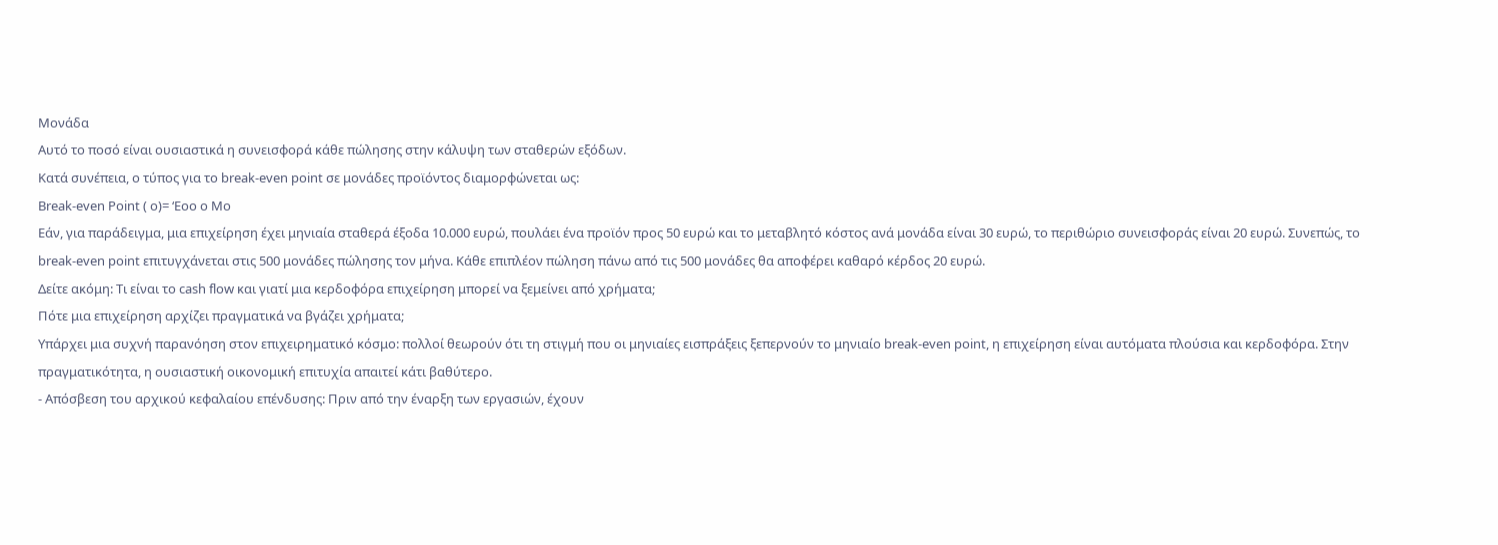Μονάδα
Αυτό το ποσό είναι ουσιαστικά η συνεισφορά κάθε πώλησης στην κάλυψη των σταθερών εξόδων.
Κατά συνέπεια, ο τύπος για το break-even point σε μονάδες προϊόντος διαμορφώνεται ως:
Break-even Point ( o)= ‘Eoo o Mo
Εάν, για παράδειγμα, μια επιχείρηση έχει μηνιαία σταθερά έξοδα 10.000 ευρώ, πουλάει ένα προϊόν προς 50 ευρώ και το μεταβλητό κόστος ανά μονάδα είναι 30 ευρώ, το περιθώριο συνεισφοράς είναι 20 ευρώ. Συνεπώς, το break-even point επιτυγχάνεται στις 500 μονάδες πώλησης τον μήνα. Κάθε επιπλέον πώληση πάνω από τις 500 μονάδες θα αποφέρει καθαρό κέρδος 20 ευρώ.
Δείτε ακόμη: Τι είναι το cash flow και γιατί μια κερδοφόρα επιχείρηση μπορεί να ξεμείνει από χρήματα;
Πότε μια επιχείρηση αρχίζει πραγματικά να βγάζει χρήματα;
Υπάρχει μια συχνή παρανόηση στον επιχειρηματικό κόσμο: πολλοί θεωρούν ότι τη στιγμή που οι μηνιαίες εισπράξεις ξεπερνούν το μηνιαίο break-even point, η επιχείρηση είναι αυτόματα πλούσια και κερδοφόρα. Στην πραγματικότητα, η ουσιαστική οικονομική επιτυχία απαιτεί κάτι βαθύτερο.
- Απόσβεση του αρχικού κεφαλαίου επένδυσης: Πριν από την έναρξη των εργασιών, έχουν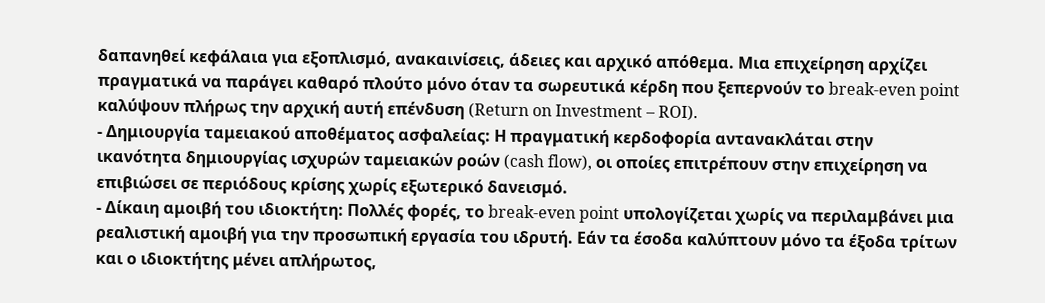δαπανηθεί κεφάλαια για εξοπλισμό, ανακαινίσεις, άδειες και αρχικό απόθεμα. Μια επιχείρηση αρχίζει πραγματικά να παράγει καθαρό πλούτο μόνο όταν τα σωρευτικά κέρδη που ξεπερνούν το break-even point καλύψουν πλήρως την αρχική αυτή επένδυση (Return on Investment – ROI).
- Δημιουργία ταμειακού αποθέματος ασφαλείας: Η πραγματική κερδοφορία αντανακλάται στην ικανότητα δημιουργίας ισχυρών ταμειακών ροών (cash flow), οι οποίες επιτρέπουν στην επιχείρηση να επιβιώσει σε περιόδους κρίσης χωρίς εξωτερικό δανεισμό.
- Δίκαιη αμοιβή του ιδιοκτήτη: Πολλές φορές, το break-even point υπολογίζεται χωρίς να περιλαμβάνει μια ρεαλιστική αμοιβή για την προσωπική εργασία του ιδρυτή. Εάν τα έσοδα καλύπτουν μόνο τα έξοδα τρίτων και ο ιδιοκτήτης μένει απλήρωτος,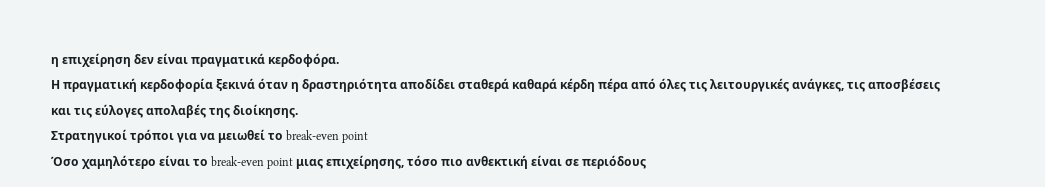η επιχείρηση δεν είναι πραγματικά κερδοφόρα.
Η πραγματική κερδοφορία ξεκινά όταν η δραστηριότητα αποδίδει σταθερά καθαρά κέρδη πέρα από όλες τις λειτουργικές ανάγκες, τις αποσβέσεις και τις εύλογες απολαβές της διοίκησης.
Στρατηγικοί τρόποι για να μειωθεί το break-even point
Όσο χαμηλότερο είναι το break-even point μιας επιχείρησης, τόσο πιο ανθεκτική είναι σε περιόδους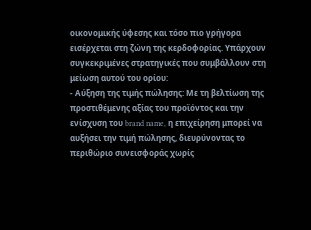οικονομικής ύφεσης και τόσο πιο γρήγορα εισέρχεται στη ζώνη της κερδοφορίας. Υπάρχουν συγκεκριμένες στρατηγικές που συμβάλλουν στη μείωση αυτού του ορίου:
- Αύξηση της τιμής πώλησης: Με τη βελτίωση της προστιθέμενης αξίας του προϊόντος και την ενίσχυση του brand name, η επιχείρηση μπορεί να αυξήσει την τιμή πώλησης, διευρύνοντας το περιθώριο συνεισφοράς χωρίς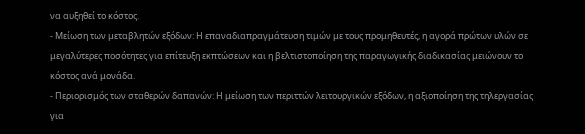να αυξηθεί το κόστος.
- Μείωση των μεταβλητών εξόδων: Η επαναδιαπραγμάτευση τιμών με τους προμηθευτές, η αγορά πρώτων υλών σε μεγαλύτερες ποσότητες για επίτευξη εκπτώσεων και η βελτιστοποίηση της παραγωγικής διαδικασίας μειώνουν το κόστος ανά μονάδα.
- Περιορισμός των σταθερών δαπανών: Η μείωση των περιττών λειτουργικών εξόδων, η αξιοποίηση της τηλεργασίας για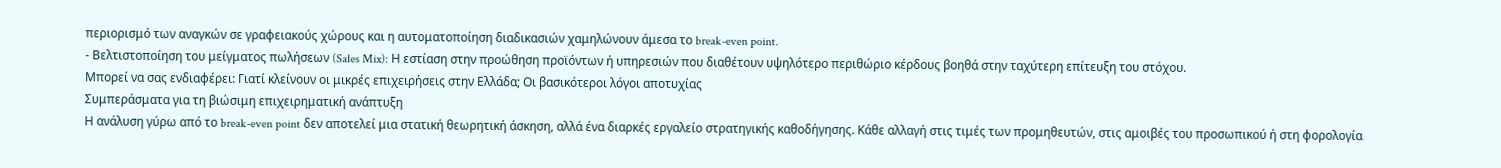περιορισμό των αναγκών σε γραφειακούς χώρους και η αυτοματοποίηση διαδικασιών χαμηλώνουν άμεσα το break-even point.
- Βελτιστοποίηση του μείγματος πωλήσεων (Sales Mix): Η εστίαση στην προώθηση προϊόντων ή υπηρεσιών που διαθέτουν υψηλότερο περιθώριο κέρδους βοηθά στην ταχύτερη επίτευξη του στόχου.
Μπορεί να σας ενδιαφέρει: Γιατί κλείνουν οι μικρές επιχειρήσεις στην Ελλάδα; Οι βασικότεροι λόγοι αποτυχίας
Συμπεράσματα για τη βιώσιμη επιχειρηματική ανάπτυξη
Η ανάλυση γύρω από το break-even point δεν αποτελεί μια στατική θεωρητική άσκηση, αλλά ένα διαρκές εργαλείο στρατηγικής καθοδήγησης. Κάθε αλλαγή στις τιμές των προμηθευτών, στις αμοιβές του προσωπικού ή στη φορολογία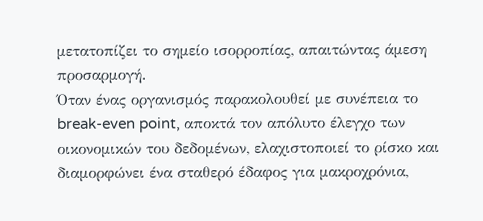μετατοπίζει το σημείο ισορροπίας, απαιτώντας άμεση προσαρμογή.
Όταν ένας οργανισμός παρακολουθεί με συνέπεια το break-even point, αποκτά τον απόλυτο έλεγχο των οικονομικών του δεδομένων, ελαχιστοποιεί το ρίσκο και διαμορφώνει ένα σταθερό έδαφος για μακροχρόνια,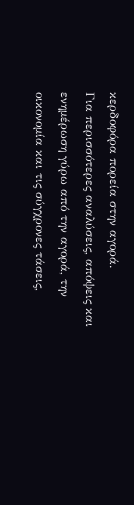κερδοφόρα πορεία στην αγορά.
Για περισσότερες αναλύσεις, απόψεις και ενημέρωση γύρω από την αγορά, την οικονομία και τις σύγχρονες τάσεις,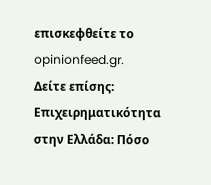επισκεφθείτε το opinionfeed.gr.
Δείτε επίσης: Επιχειρηματικότητα στην Ελλάδα: Πόσο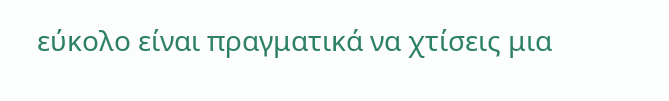εύκολο είναι πραγματικά να χτίσεις μια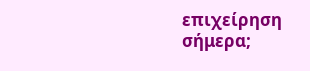επιχείρηση σήμερα;